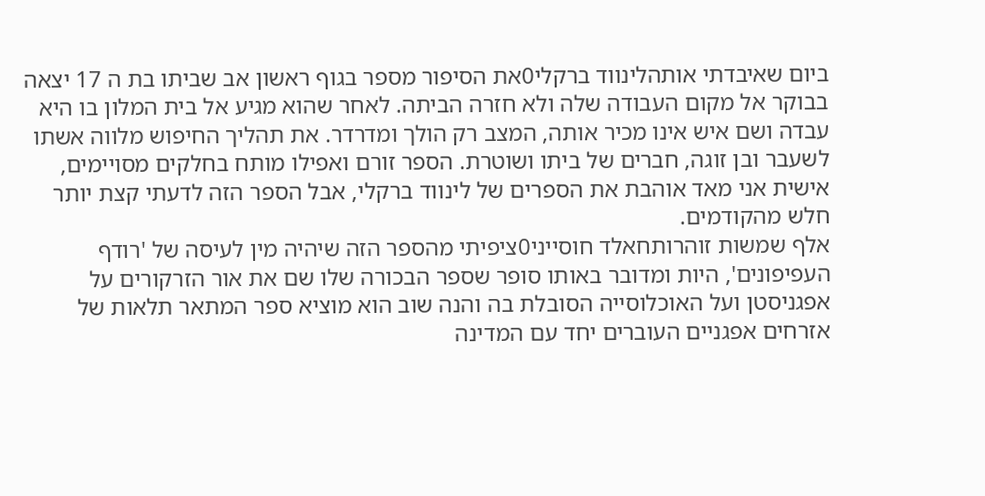ביום שאיבדתי אותהלינווד ברקלי0את הסיפור מספר בגוף ראשון אב שביתו בת ה 17 יצאה בבוקר אל מקום העבודה שלה ולא חזרה הביתה. לאחר שהוא מגיע אל בית המלון בו היא עבדה ושם איש אינו מכיר אותה, המצב רק הולך ומדרדר. את תהליך החיפוש מלווה אשתו לשעבר ובן זוגה, חברים של ביתו ושוטרת. הספר זורם ואפילו מותח בחלקים מסויימים, אישית אני מאד אוהבת את הספרים של לינווד ברקלי, אבל הספר הזה לדעתי קצת יותר חלש מהקודמים.
אלף שמשות זוהרותחאלד חוסייני0ציפיתי מהספר הזה שיהיה מין לעיסה של 'רודף העפיפונים', היות ומדובר באותו סופר שספר הבכורה שלו שם את אור הזרקורים על אפגניסטן ועל האוכלוסייה הסובלת בה והנה שוב הוא מוציא ספר המתאר תלאות של אזרחים אפגניים העוברים יחד עם המדינה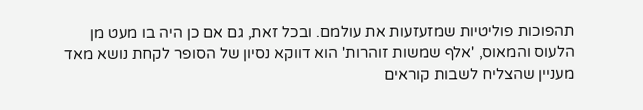תהפוכות פוליטיות שמזעזעות את עולמם. ובכל זאת, גם אם כן היה בו מעט מן הלעוס והמאוס, 'אלף שמשות זוהרות' הוא דווקא נסיון של הסופר לקחת נושא מאד מעניין שהצליח לשבות קוראים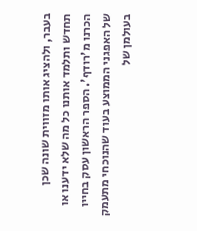בעבר, ולהציג אותו מזווית שונה שכן תחדש ותלמד אותנו כל מה שלא ידענו או הכרנו מ'רודף'. הספר הראשון עסק בחייו של האפגני הממוצע בעוד שהנוכחי מתעמק בעולמן של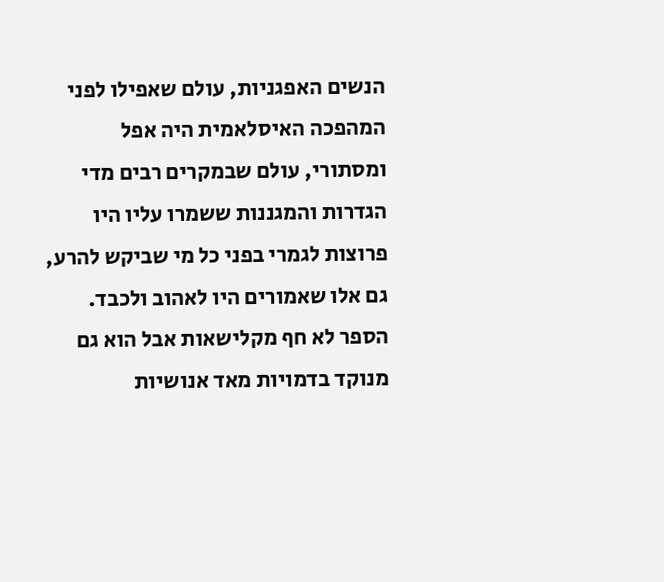הנשים האפגניות, עולם שאפילו לפני המהפכה האיסלאמית היה אפל ומסתורי, עולם שבמקרים רבים מדי הגדרות והמגננות ששמרו עליו היו פרוצות לגמרי בפני כל מי שביקש להרע, גם אלו שאמורים היו לאהוב ולכבד. הספר לא חף מקלישאות אבל הוא גם מנוקד בדמויות מאד אנושיות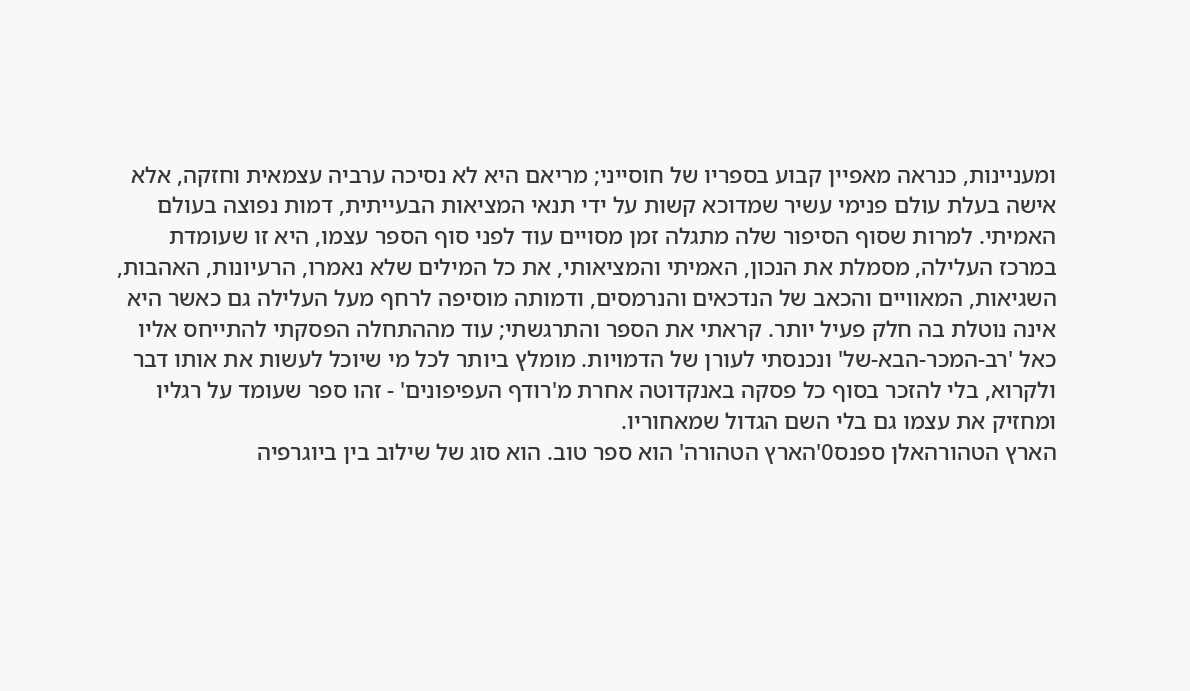ומעניינות, כנראה מאפיין קבוע בספריו של חוסייני; מריאם היא לא נסיכה ערביה עצמאית וחזקה, אלא אישה בעלת עולם פנימי עשיר שמדוכא קשות על ידי תנאי המציאות הבעייתית, דמות נפוצה בעולם האמיתי. למרות שסוף הסיפור שלה מתגלה זמן מסויים עוד לפני סוף הספר עצמו, היא זו שעומדת במרכז העלילה, מסמלת את הנכון, האמיתי והמציאותי, את כל המילים שלא נאמרו, הרעיונות, האהבות, השגיאות, המאוויים והכאב של הנדכאים והנרמסים, ודמותה מוסיפה לרחף מעל העלילה גם כאשר היא אינה נוטלת בה חלק פעיל יותר. קראתי את הספר והתרגשתי; עוד מההתחלה הפסקתי להתייחס אליו כאל 'רב-המכר-הבא-של' ונכנסתי לעורן של הדמויות. מומלץ ביותר לכל מי שיוכל לעשות את אותו דבר ולקרוא, בלי להזכר בסוף כל פסקה באנקדוטה אחרת מ'רודף העפיפונים' - זהו ספר שעומד על רגליו ומחזיק את עצמו גם בלי השם הגדול שמאחוריו.
הארץ הטהורהאלן ספנס0'הארץ הטהורה' הוא ספר טוב. הוא סוג של שילוב בין ביוגרפיה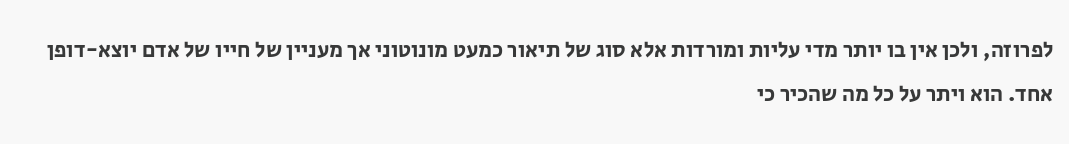לפרוזה, ולכן אין בו יותר מדי עליות ומורדות אלא סוג של תיאור כמעט מונוטוני אך מעניין של חייו של אדם יוצא-דופן אחד. הוא ויתר על כל מה שהכיר כי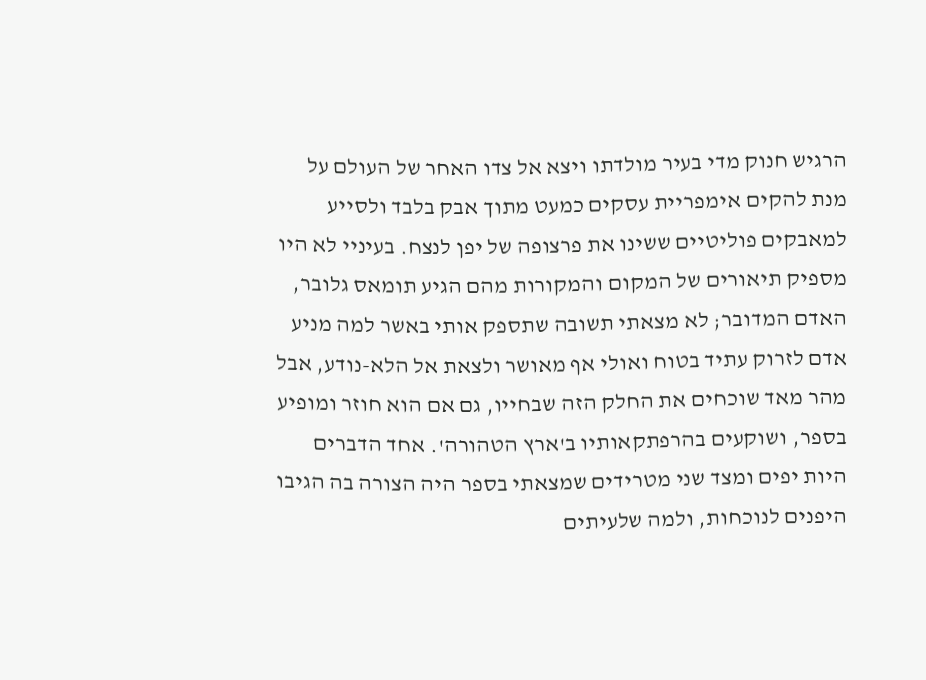הרגיש חנוק מדי בעיר מולדתו ויצא אל צדו האחר של העולם על מנת להקים אימפריית עסקים כמעט מתוך אבק בלבד ולסייע למאבקים פוליטיים ששינו את פרצופה של יפן לנצח. בעיניי לא היו מספיק תיאורים של המקום והמקורות מהם הגיע תומאס גלובר, האדם המדובר; לא מצאתי תשובה שתספק אותי באשר למה מניע אדם לזרוק עתיד בטוח ואולי אף מאושר ולצאת אל הלא-נודע, אבל מהר מאד שוכחים את החלק הזה שבחייו, גם אם הוא חוזר ומופיע בספר, ושוקעים בהרפתקאותיו ב'ארץ הטהורה'. אחד הדברים היות יפים ומצד שני מטרידים שמצאתי בספר היה הצורה בה הגיבו היפנים לנוכחות, ולמה שלעיתים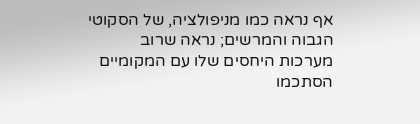אף נראה כמו מניפולציה, של הסקוטי הגבוה והמרשים; נראה שרוב מערכות היחסים שלו עם המקומיים הסתכמו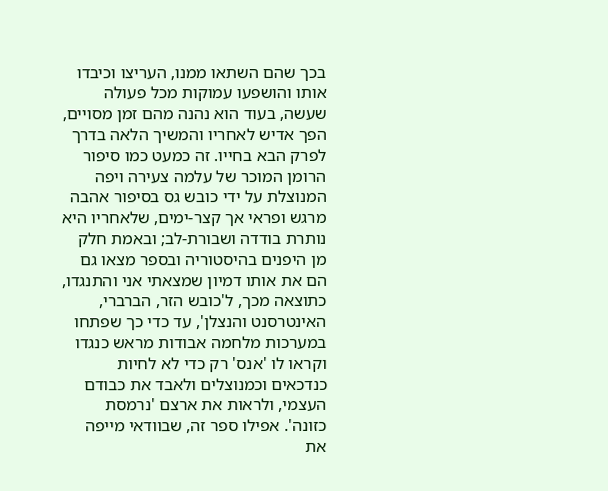בכך שהם השתאו ממנו, העריצו וכיבדו אותו והושפעו עמוקות מכל פעולה שעשה, בעוד הוא נהנה מהם זמן מסויים, הפך אדיש לאחריו והמשיך הלאה בדרך לפרק הבא בחייו. זה כמעט כמו סיפור הרומן המוכר של עלמה צעירה ויפה המנוצלת על ידי כובש גס בסיפור אהבה מרגש ופראי אך קצר-ימים, שלאחריו היא נותרת בודדה ושבורת-לב; ובאמת חלק מן היפנים בהיסטוריה ובספר מצאו גם הם את אותו דמיון שמצאתי אני והתנגדו, כתוצאה מכך, ל'כובש הזר, הברברי, האינטרסנט והנצלן', עד כדי כך שפתחו במערכות מלחמה אבודות מראש כנגדו וקראו לו 'אנס' רק כדי לא לחיות כנדכאים וכמנוצלים ולאבד את כבודם העצמי, ולראות את ארצם 'נרמסת כזונה'. אפילו ספר זה, שבוודאי מייפה את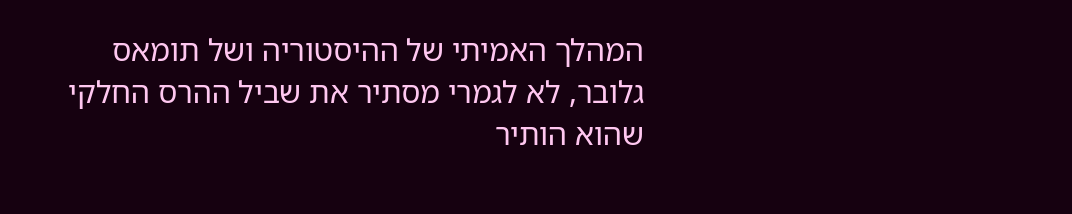המהלך האמיתי של ההיסטוריה ושל תומאס גלובר, לא לגמרי מסתיר את שביל ההרס החלקי שהוא הותיר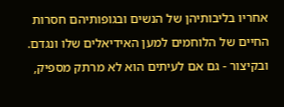אחריו בליבותיהן של הנשים ובגופותיהם חסרות החיים של הלוחמים למען האידיאלים שלו ונגדם. ובקיצור - גם אם לעיתים הוא לא מרתק מספיק,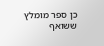כן ספר מומלץ ששואף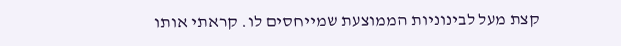קצת מעל לבינוניות הממוצעת שמייחסים לו. קראתי אותו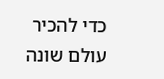כדי להכיר עולם שונה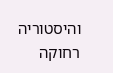והיסטוריה רחוקה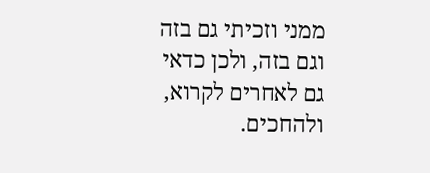ממני וזכיתי גם בזה וגם בזה, ולכן כדאי גם לאחרים לקרוא, ולהחכים.